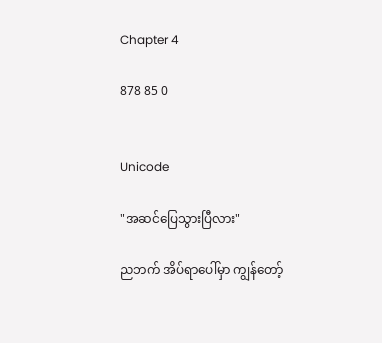Chapter 4

878 85 0


Unicode

"အဆင်ပြေသွားပြီလား"

ညဘက် အိပ်ရာပေါ်မှာ ကျွန်တော့်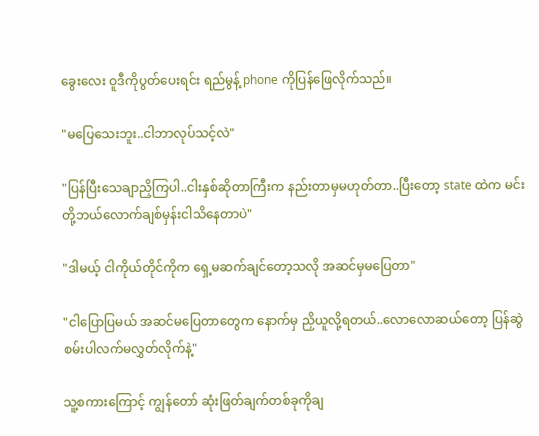ခွေးလေး ဝူဒီကိုပွတ်ပေးရင်း ရည်မွန့် phone ကိုပြန်ဖြေလိုက်သည်။

"မပြေသေးဘူး..ငါဘာလုပ်သင့်လဲ"

"ပြန်ပြီးသေချာညှိကြပါ..ငါးနှစ်ဆိုတာကြီးက နည်းတာမှမဟုတ်တာ..ပြီးတော့ state ထဲက မင်းတို့ဘယ်လောက်ချစ်မှန်းငါသိနေတာပဲ"

"ဒါမယ့် ငါကိုယ်တိုင်ကိုက ရှေ့မဆက်ချင်တော့သလို အဆင်မှမပြေတာ"

"ငါပြောပြမယ် အဆင်မပြေတာတွေက နောက်မှ ညှိယူလို့ရတယ်..လောလောဆယ်တော့ ပြန်ဆွဲစမ်းပါလက်မလွှတ်လိုက်နဲ့"

သူ့စကားကြောင့် ကျွန်တော် ဆုံးဖြတ်ချက်တစ်ခုကိုချ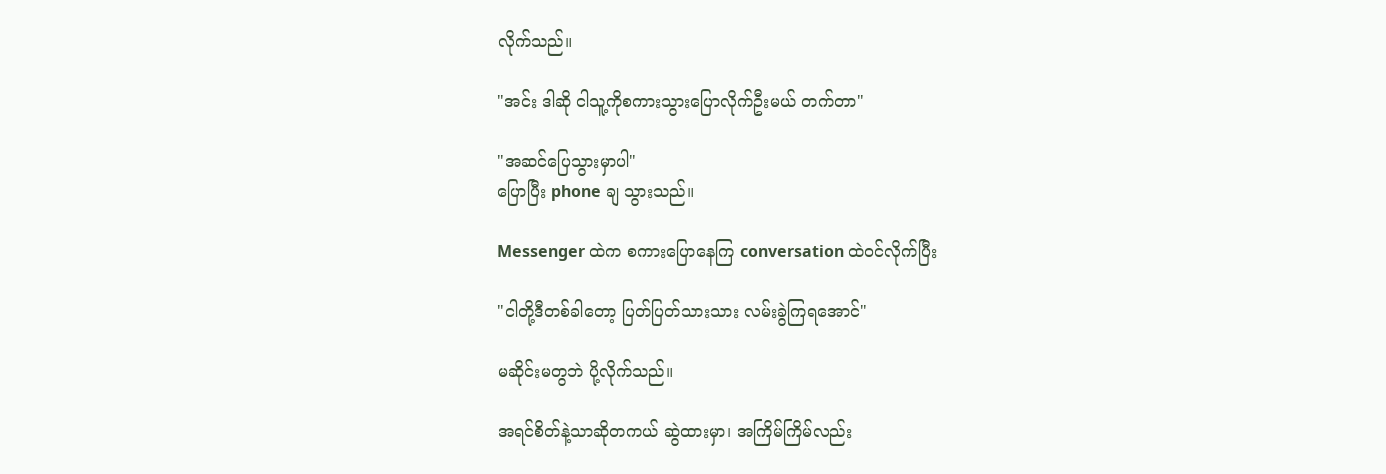လိုက်သည်။

"အင်း ဒါဆို ငါသူ့ကိုစကားသွားပြောလိုက်ဦးမယ် တက်တာ"

"အဆင်ပြေသွားမှာပါ"
ပြောပြီး phone ချ သွားသည်။

Messenger ထဲက စကားပြောနေကြ conversation ထဲဝင်လိုက်ပြီး

"ငါတို့ဒီတစ်ခါတော့ ပြတ်ပြတ်သားသား လမ်းခွဲကြရအောင်"

မဆိုင်းမတွဘဲ ပို့လိုက်သည်။

အရင်စိတ်နဲ့သာဆိုတကယ် ဆွဲထားမှာ၊ အကြိမ်ကြိမ်လည်း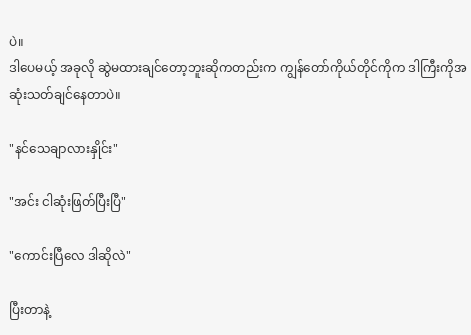ပဲ။
ဒါပေမယ့် အခုလို ဆွဲမထားချင်တော့ဘူးဆိုကတည်းက ကျွန်တော်ကိုယ်တိုင်ကိုက ဒါကြီးကိုအဆုံးသတ်ချင်နေတာပဲ။

"နင်သေချာလားနှိုင်း"

"အင်း ငါဆုံးဖြတ်ပြီးပြီ"

"ကောင်းပြီလေ ဒါဆိုလဲ"

ပြီးတာနဲ့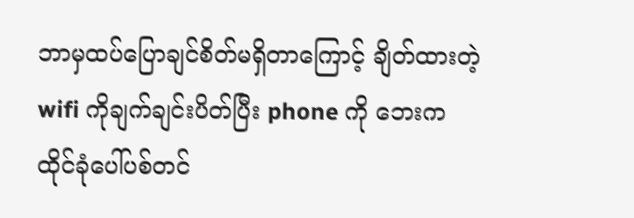ဘာမှထပ်ပြောချင်စိတ်မရှိတာကြောင့် ချိတ်ထားတဲ့ wifi ကိုချက်ချင်းပိတ်ပြီး phone ကို ဘေးကထိုင်ခုံပေါ်ပစ်တင်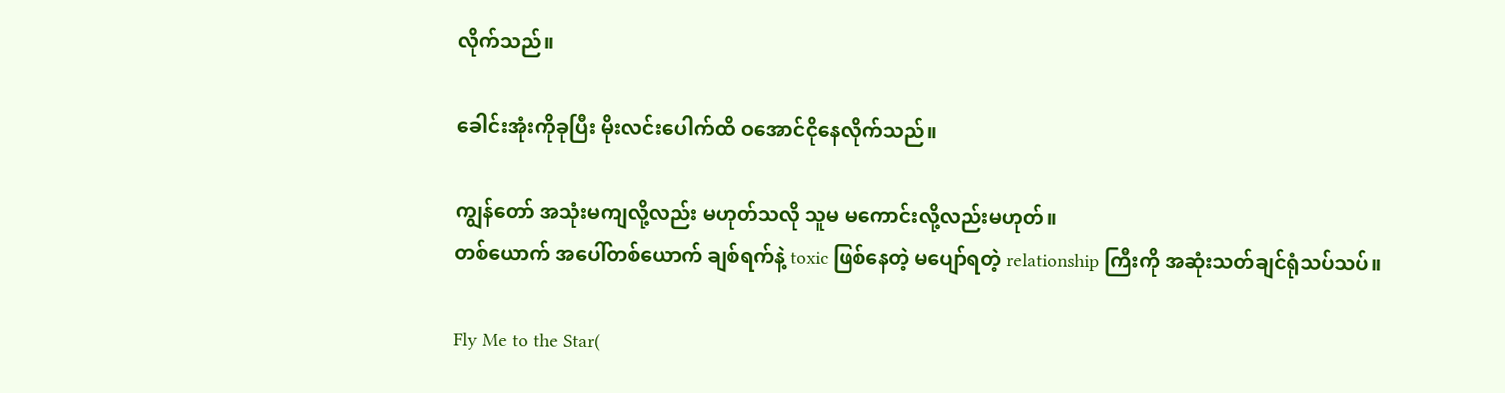လိုက်သည်။

ခေါင်းအုံးကိုခုပြီး မိုးလင်းပေါက်ထိ ဝအောင်ငိုနေလိုက်သည်။

ကျွန်တော် အသုံးမကျလို့လည်း မဟုတ်သလို သူမ မကောင်းလို့လည်းမဟုတ်။
တစ်ယောက် အပေါ်တစ်ယောက် ချစ်ရက်နဲ့ toxic ဖြစ်နေတဲ့ မပျော်ရတဲ့ relationship ကြီးကို အဆုံးသတ်ချင်ရုံသပ်သပ်။

Fly Me to the Star(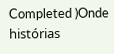Completed )Onde histórias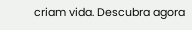criam vida. Descubra agora